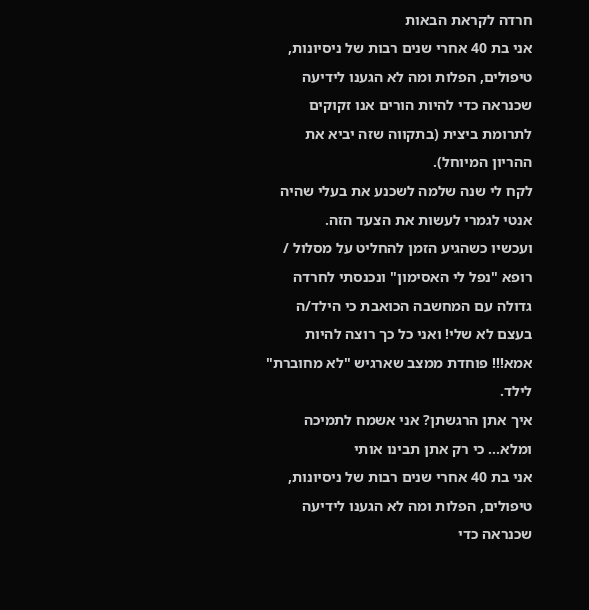חרדה לקראת הבאות
אני בת 40 אחרי שנים רבות של ניסיונות, טיפולים, הפלות ומה לא הגענו לידיעה שכנראה כדי להיות הורים אנו זקוקים לתרומת ביצית (בתקווה שזה יביא את ההריון המיוחל).
לקח לי שנה שלמה לשכנע את בעלי שהיה אנטי לגמרי לעשות את הצעד הזה.
ועכשיו כשהגיע הזמן להחליט על מסלול / רופא "נפל לי האסימון" ונכנסתי לחרדה גדולה עם המחשבה הכואבת כי הילד/ה בעצם לא שלי! ואני כל כך רוצה להיות אמא!!! פוחדת ממצב שארגיש "לא מחוברת" לילד.
איך אתן הרגשתן? אני אשמח לתמיכה ומלא... כי רק אתן תבינו אותי
אני בת 40 אחרי שנים רבות של ניסיונות, טיפולים, הפלות ומה לא הגענו לידיעה שכנראה כדי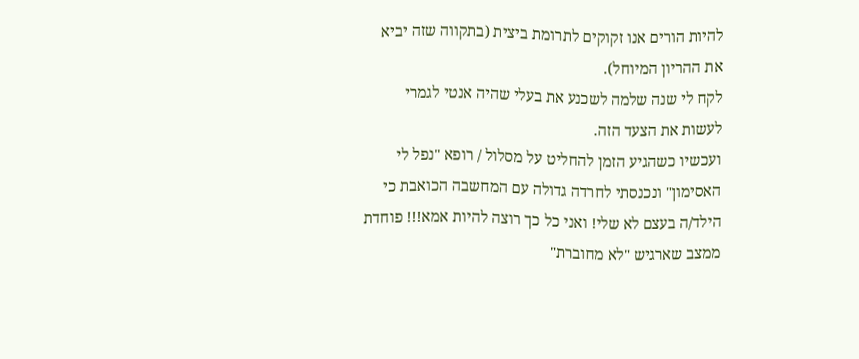להיות הורים אנו זקוקים לתרומת ביצית (בתקווה שזה יביא את ההריון המיוחל).
לקח לי שנה שלמה לשכנע את בעלי שהיה אנטי לגמרי לעשות את הצעד הזה.
ועכשיו כשהגיע הזמן להחליט על מסלול / רופא "נפל לי האסימון" ונכנסתי לחרדה גדולה עם המחשבה הכואבת כי הילד/ה בעצם לא שלי! ואני כל כך רוצה להיות אמא!!! פוחדת ממצב שארגיש "לא מחוברת"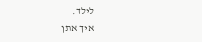לילד.
איך אתן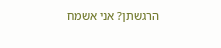הרגשתן? אני אשמח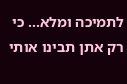לתמיכה ומלא... כי רק אתן תבינו אותי